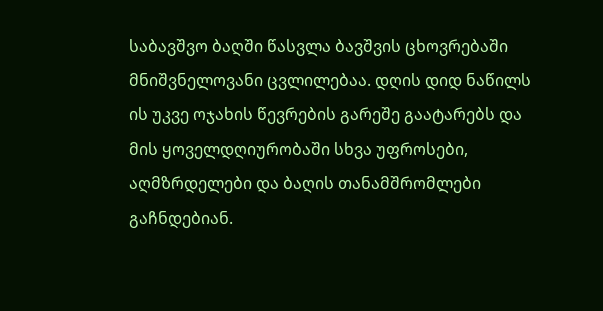საბავშვო ბაღში წასვლა ბავშვის ცხოვრებაში მნიშვნელოვანი ცვლილებაა. დღის დიდ ნაწილს ის უკვე ოჯახის წევრების გარეშე გაატარებს და მის ყოველდღიურობაში სხვა უფროსები, აღმზრდელები და ბაღის თანამშრომლები გაჩნდებიან.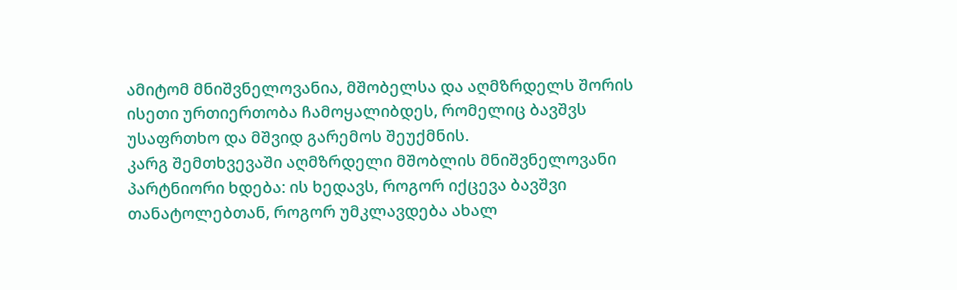ამიტომ მნიშვნელოვანია, მშობელსა და აღმზრდელს შორის ისეთი ურთიერთობა ჩამოყალიბდეს, რომელიც ბავშვს უსაფრთხო და მშვიდ გარემოს შეუქმნის.
კარგ შემთხვევაში აღმზრდელი მშობლის მნიშვნელოვანი პარტნიორი ხდება: ის ხედავს, როგორ იქცევა ბავშვი თანატოლებთან, როგორ უმკლავდება ახალ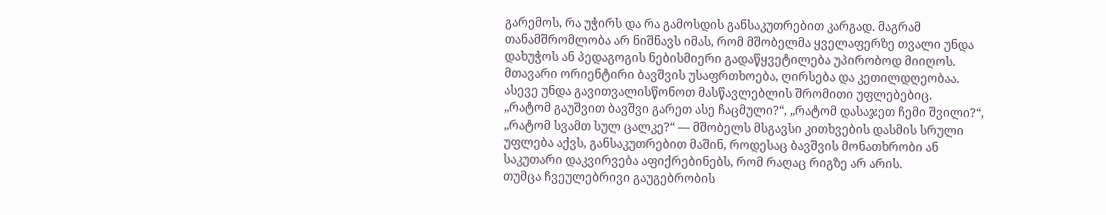გარემოს, რა უჭირს და რა გამოსდის განსაკუთრებით კარგად. მაგრამ თანამშრომლობა არ ნიშნავს იმას, რომ მშობელმა ყველაფერზე თვალი უნდა დახუჭოს ან პედაგოგის ნებისმიერი გადაწყვეტილება უპირობოდ მიიღოს. მთავარი ორიენტირი ბავშვის უსაფრთხოება, ღირსება და კეთილდღეობაა. ასევე უნდა გავითვალისწონოთ მასწავლებლის შრომითი უფლებებიც.
„რატომ გაუშვით ბავშვი გარეთ ასე ჩაცმული?“, „რატომ დასაჯეთ ჩემი შვილი?“, „რატომ სვამთ სულ ცალკე?“ — მშობელს მსგავსი კითხვების დასმის სრული უფლება აქვს, განსაკუთრებით მაშინ, როდესაც ბავშვის მონათხრობი ან საკუთარი დაკვირვება აფიქრებინებს, რომ რაღაც რიგზე არ არის.
თუმცა ჩვეულებრივი გაუგებრობის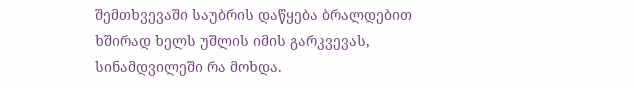შემთხვევაში საუბრის დაწყება ბრალდებით ხშირად ხელს უშლის იმის გარკვევას, სინამდვილეში რა მოხდა.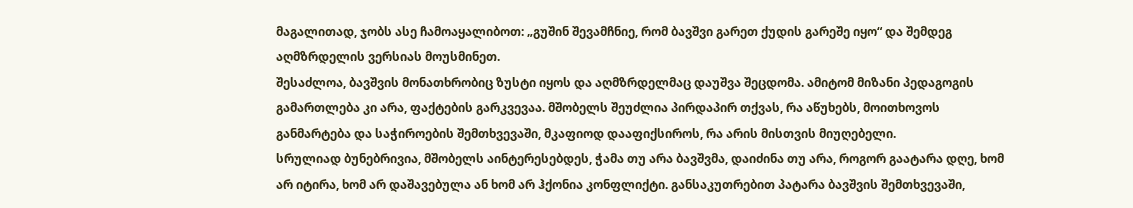მაგალითად, ჯობს ასე ჩამოაყალიბოთ: „გუშინ შევამჩნიე, რომ ბავშვი გარეთ ქუდის გარეშე იყო“ და შემდეგ აღმზრდელის ვერსიას მოუსმინეთ.
შესაძლოა, ბავშვის მონათხრობიც ზუსტი იყოს და აღმზრდელმაც დაუშვა შეცდომა. ამიტომ მიზანი პედაგოგის გამართლება კი არა, ფაქტების გარკვევაა. მშობელს შეუძლია პირდაპირ თქვას, რა აწუხებს, მოითხოვოს განმარტება და საჭიროების შემთხვევაში, მკაფიოდ დააფიქსიროს, რა არის მისთვის მიუღებელი.
სრულიად ბუნებრივია, მშობელს აინტერესებდეს, ჭამა თუ არა ბავშვმა, დაიძინა თუ არა, როგორ გაატარა დღე, ხომ არ იტირა, ხომ არ დაშავებულა ან ხომ არ ჰქონია კონფლიქტი. განსაკუთრებით პატარა ბავშვის შემთხვევაში,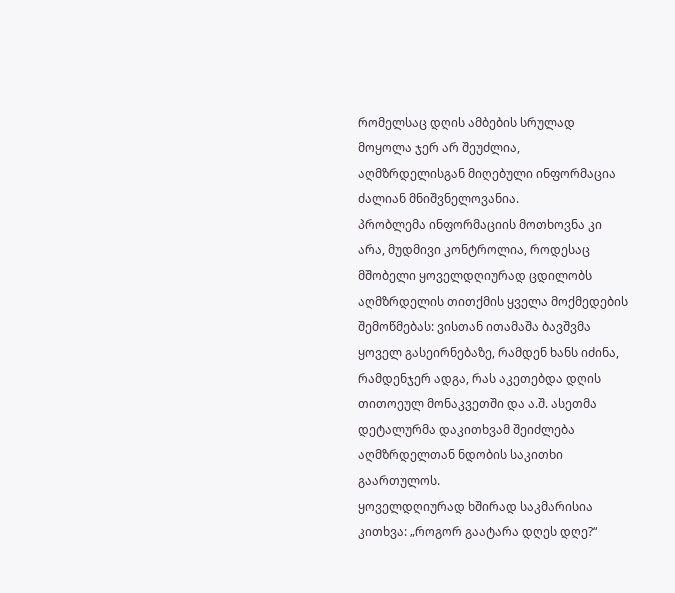რომელსაც დღის ამბების სრულად მოყოლა ჯერ არ შეუძლია, აღმზრდელისგან მიღებული ინფორმაცია ძალიან მნიშვნელოვანია.
პრობლემა ინფორმაციის მოთხოვნა კი არა, მუდმივი კონტროლია, როდესაც მშობელი ყოველდღიურად ცდილობს აღმზრდელის თითქმის ყველა მოქმედების შემოწმებას: ვისთან ითამაშა ბავშვმა ყოველ გასეირნებაზე, რამდენ ხანს იძინა, რამდენჯერ ადგა, რას აკეთებდა დღის თითოეულ მონაკვეთში და ა.შ. ასეთმა დეტალურმა დაკითხვამ შეიძლება აღმზრდელთან ნდობის საკითხი გაართულოს.
ყოველდღიურად ხშირად საკმარისია კითხვა: „როგორ გაატარა დღეს დღე?“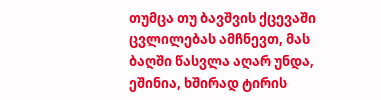თუმცა თუ ბავშვის ქცევაში ცვლილებას ამჩნევთ, მას ბაღში წასვლა აღარ უნდა, ეშინია, ხშირად ტირის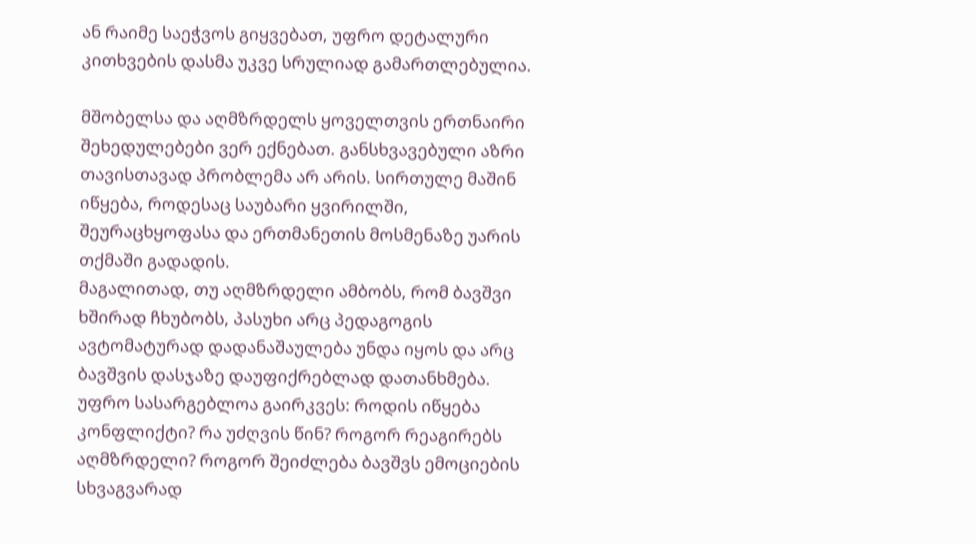ან რაიმე საეჭვოს გიყვებათ, უფრო დეტალური კითხვების დასმა უკვე სრულიად გამართლებულია.

მშობელსა და აღმზრდელს ყოველთვის ერთნაირი შეხედულებები ვერ ექნებათ. განსხვავებული აზრი თავისთავად პრობლემა არ არის. სირთულე მაშინ იწყება, როდესაც საუბარი ყვირილში, შეურაცხყოფასა და ერთმანეთის მოსმენაზე უარის თქმაში გადადის.
მაგალითად, თუ აღმზრდელი ამბობს, რომ ბავშვი ხშირად ჩხუბობს, პასუხი არც პედაგოგის ავტომატურად დადანაშაულება უნდა იყოს და არც ბავშვის დასჯაზე დაუფიქრებლად დათანხმება. უფრო სასარგებლოა გაირკვეს: როდის იწყება კონფლიქტი? რა უძღვის წინ? როგორ რეაგირებს აღმზრდელი? როგორ შეიძლება ბავშვს ემოციების სხვაგვარად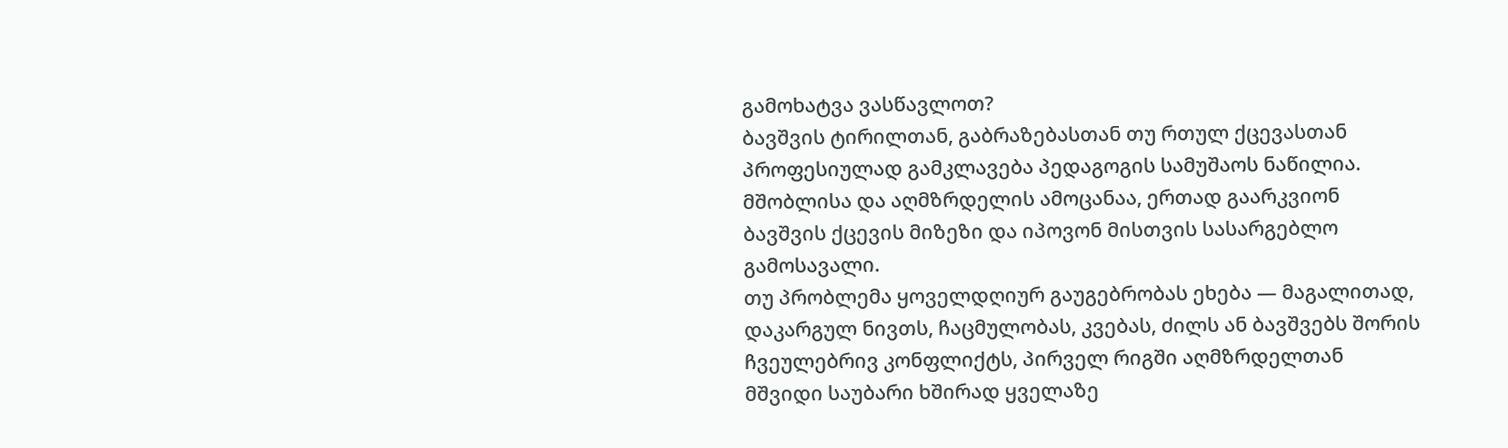გამოხატვა ვასწავლოთ?
ბავშვის ტირილთან, გაბრაზებასთან თუ რთულ ქცევასთან პროფესიულად გამკლავება პედაგოგის სამუშაოს ნაწილია. მშობლისა და აღმზრდელის ამოცანაა, ერთად გაარკვიონ ბავშვის ქცევის მიზეზი და იპოვონ მისთვის სასარგებლო გამოსავალი.
თუ პრობლემა ყოველდღიურ გაუგებრობას ეხება — მაგალითად, დაკარგულ ნივთს, ჩაცმულობას, კვებას, ძილს ან ბავშვებს შორის ჩვეულებრივ კონფლიქტს, პირველ რიგში აღმზრდელთან მშვიდი საუბარი ხშირად ყველაზე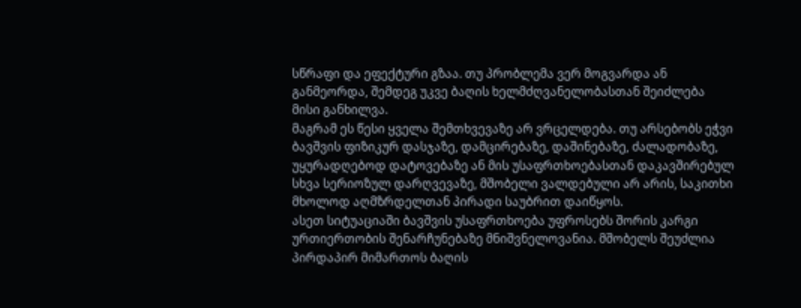სწრაფი და ეფექტური გზაა. თუ პრობლემა ვერ მოგვარდა ან განმეორდა, შემდეგ უკვე ბაღის ხელმძღვანელობასთან შეიძლება მისი განხილვა.
მაგრამ ეს წესი ყველა შემთხვევაზე არ ვრცელდება. თუ არსებობს ეჭვი ბავშვის ფიზიკურ დასჯაზე, დამცირებაზე, დაშინებაზე, ძალადობაზე, უყურადღებოდ დატოვებაზე ან მის უსაფრთხოებასთან დაკავშირებულ სხვა სერიოზულ დარღვევაზე, მშობელი ვალდებული არ არის, საკითხი მხოლოდ აღმზრდელთან პირადი საუბრით დაიწყოს.
ასეთ სიტუაციაში ბავშვის უსაფრთხოება უფროსებს შორის კარგი ურთიერთობის შენარჩუნებაზე მნიშვნელოვანია. მშობელს შეუძლია პირდაპირ მიმართოს ბაღის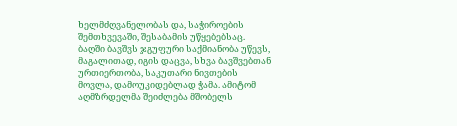ხელმძღვანელობას და, საჭიროების შემთხვევაში, შესაბამის უწყებებსაც.
ბაღში ბავშვს ჯგუფური საქმიანობა უწევს, მაგალითად, იგის დაცვა, სხვა ბავშვებთან ურთიერთობა, საკუთარი ნივთების მოვლა, დამოუკიდებლად ჭამა. ამიტომ აღმზრდელმა შეიძლება მშობელს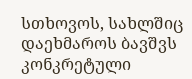სთხოვოს, სახლშიც დაეხმაროს ბავშვს კონკრეტული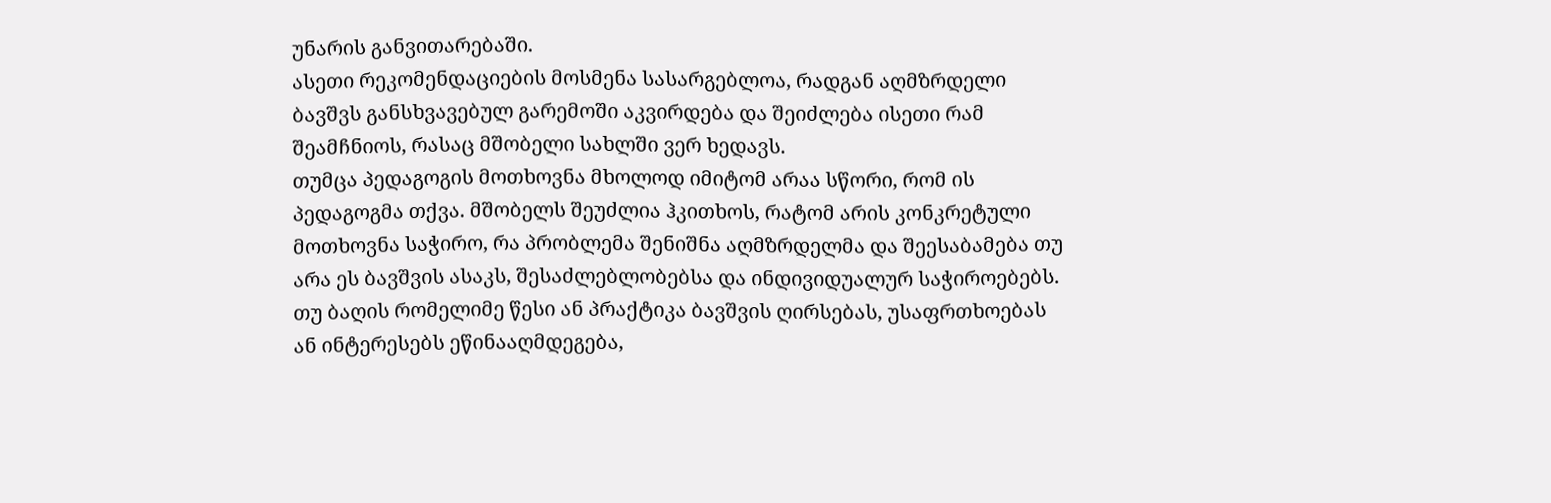უნარის განვითარებაში.
ასეთი რეკომენდაციების მოსმენა სასარგებლოა, რადგან აღმზრდელი ბავშვს განსხვავებულ გარემოში აკვირდება და შეიძლება ისეთი რამ შეამჩნიოს, რასაც მშობელი სახლში ვერ ხედავს.
თუმცა პედაგოგის მოთხოვნა მხოლოდ იმიტომ არაა სწორი, რომ ის პედაგოგმა თქვა. მშობელს შეუძლია ჰკითხოს, რატომ არის კონკრეტული მოთხოვნა საჭირო, რა პრობლემა შენიშნა აღმზრდელმა და შეესაბამება თუ არა ეს ბავშვის ასაკს, შესაძლებლობებსა და ინდივიდუალურ საჭიროებებს.
თუ ბაღის რომელიმე წესი ან პრაქტიკა ბავშვის ღირსებას, უსაფრთხოებას ან ინტერესებს ეწინააღმდეგება,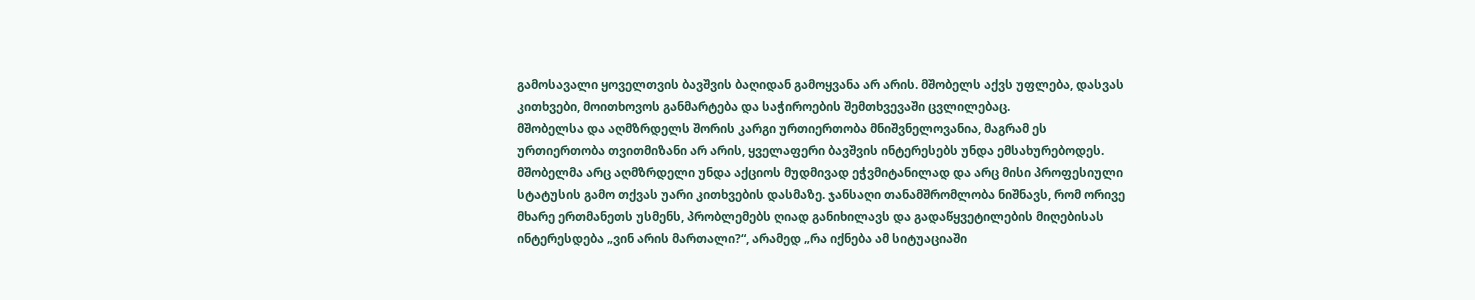გამოსავალი ყოველთვის ბავშვის ბაღიდან გამოყვანა არ არის. მშობელს აქვს უფლება, დასვას კითხვები, მოითხოვოს განმარტება და საჭიროების შემთხვევაში ცვლილებაც.
მშობელსა და აღმზრდელს შორის კარგი ურთიერთობა მნიშვნელოვანია, მაგრამ ეს ურთიერთობა თვითმიზანი არ არის, ყველაფერი ბავშვის ინტერესებს უნდა ემსახურებოდეს. მშობელმა არც აღმზრდელი უნდა აქციოს მუდმივად ეჭვმიტანილად და არც მისი პროფესიული სტატუსის გამო თქვას უარი კითხვების დასმაზე. ჯანსაღი თანამშრომლობა ნიშნავს, რომ ორივე მხარე ერთმანეთს უსმენს, პრობლემებს ღიად განიხილავს და გადაწყვეტილების მიღებისას ინტერესდება „ვინ არის მართალი?“, არამედ „რა იქნება ამ სიტუაციაში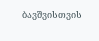ბავშვისთვის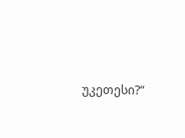უკეთესი?“